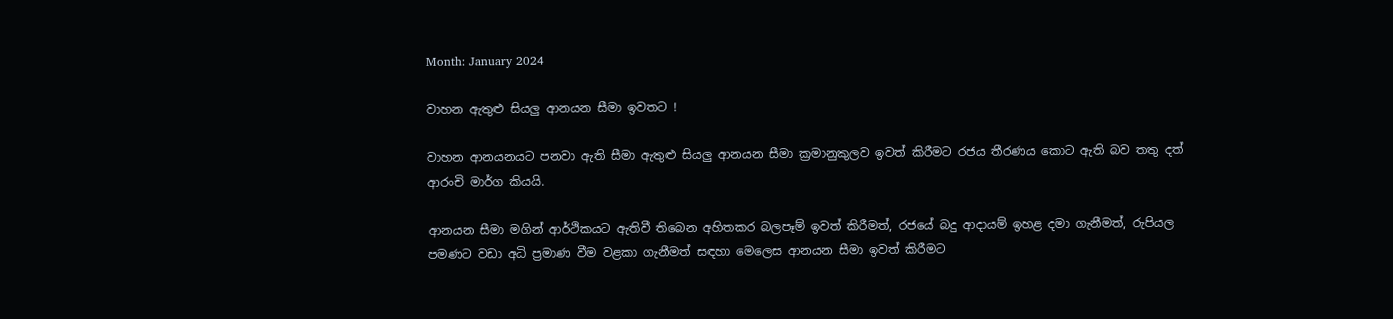Month: January 2024

වාහන ඇතුළු සියලු ආනයන සීමා ඉවතට !

වාහන ආනයනයට පනවා ඇති සීමා ඇතුළු සියලු ආනයන සීමා ක්‍රමානුකුලව ඉවත් කිරීමට රජය තීරණය කොට ඇති බව තතු දත් ආරංචි මාර්ග කියයි.

ආනයන සීමා මගින් ආර්ථිකයට ඇතිවී තිබෙන අහිතකර බලපෑම් ඉවත් කිරීමත්, රජයේ බදු ආදායම් ඉහළ දමා ගැනීමත්, රුපියල පමණට වඩා අධි ප්‍රමාණ වීම වළකා ගැනීමත් සඳහා මෙලෙස ආනයන සීමා ඉවත් කිරීමට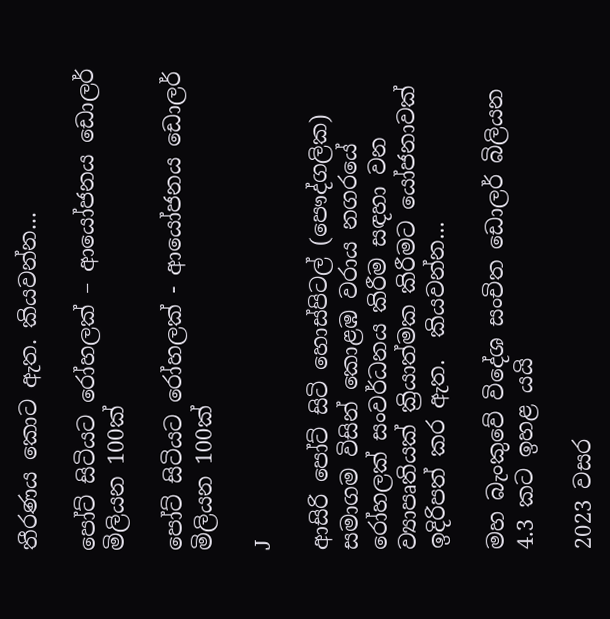තීරණය කොට ඇත. කියවන්න...

පෝට් සිටියට රෝහලක් – ආයෝජනය ඩොලර් මිලියන 100ක්

පෝට් සිටියට රෝහලක් - ආයෝජනය ඩොලර් මිලියන 100ක්

J

ආසිරි පෝට් සිටි හොස්පිටල් (පෞද්ගලික) සමාගම විසින් කොළඹ වරාය නගරයේ රෝහලක් සංවර්ධනය කිරීම සඳහා වන ව්‍යාපෘතියක් ක්‍රියාත්මක කිරීමට යෝජනාවක් ඉදිරිපත් කර ඇත.  කියවන්න...

මහ බැංකුවේ විදේශ සංචිත ඩොලර් බිලියන 4.3 කට ඉහළ යයි

2023 වසර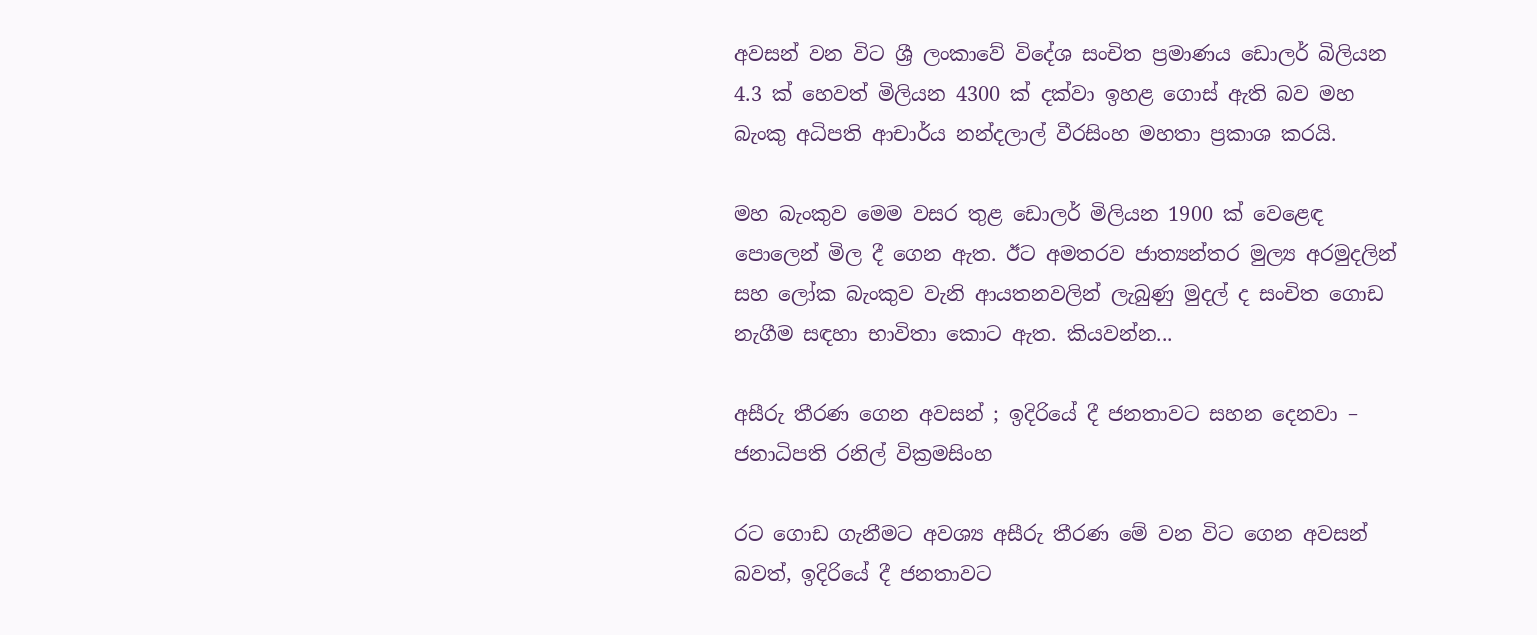අවසන් වන විට ශ්‍රී ලංකාවේ විදේශ සංචිත ප්‍රමාණය ඩොලර් බිලියන 4.3 ක් හෙවත් මිලියන 4300 ක් දක්වා ඉහළ ගොස් ඇති බව මහ බැංකු අධිපති ආචාර්ය නන්දලාල් වීරසිංහ මහතා ප්‍රකාශ කරයි.

මහ බැංකුව මෙම වසර තුළ ඩොලර් මිලියන 1900 ක් වෙළෙඳ පොලෙන් මිල දී ගෙන ඇත. ඊට අමතරව ජාත්‍යන්තර මුල්‍ය අරමුදලින් සහ ලෝක බැංකුව වැනි ආයතනවලින් ලැබුණු මුදල් ද සංචිත ගොඩ නැගීම සඳහා භාවිතා කොට ඇත. කියවන්න...

අසීරු තීරණ ගෙන අවසන් ; ඉදිරියේ දී ජනතාවට සහන දෙනවා – ජනාධිපති රනිල් වික්‍රමසිංහ

රට ගොඩ ගැනීමට අවශ්‍ය අසීරු තීරණ මේ වන විට ගෙන අවසන් බවත්, ඉදිරියේ දී ජනතාවට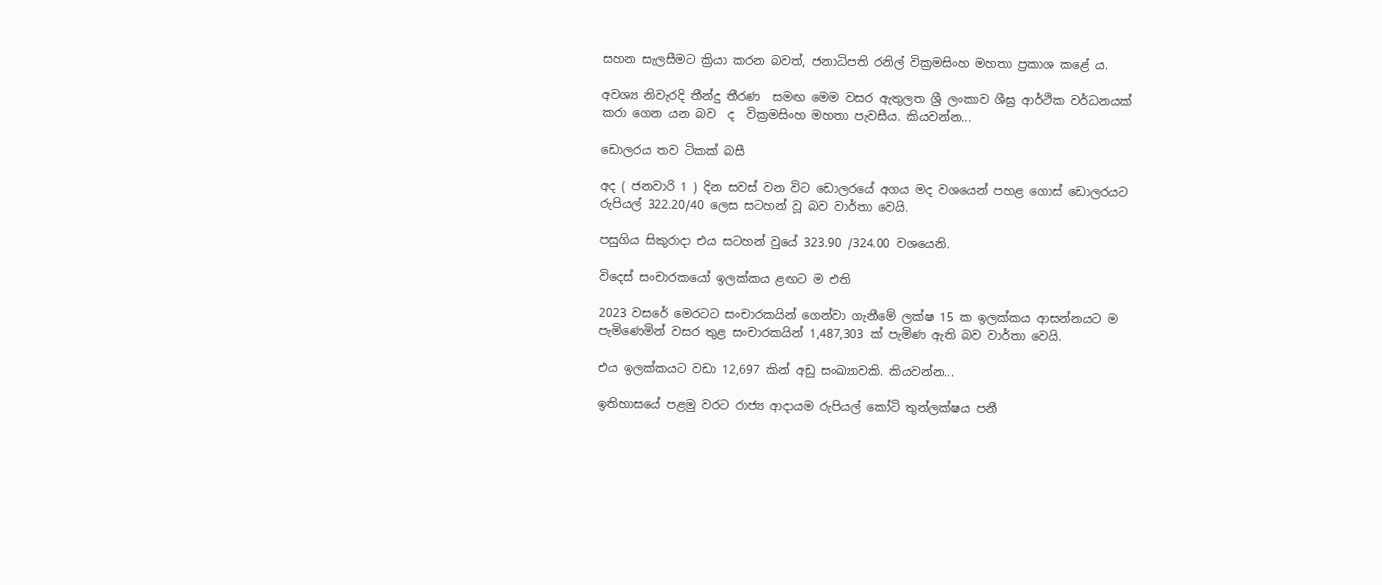සහන සැලසීමට ක්‍රියා කරන බවත්, ජනාධිපති රනිල් වික්‍රමසිංහ මහතා ප්‍රකාශ කළේ ය.

අවශ්‍ය නිවැරදි තීන්දු තීරණ  සමඟ මෙම වසර ඇතුලත ශ්‍රී ලංකාව ශීඝ්‍ර ආර්ථික වර්ධනයක් කරා ගෙන යන බව  ද  වික්‍රමසිංහ මහතා පැවසීය. කියවන්න...

ඩොලරය තව ටිකක් බසී

අද ( ජනවාරි 1 ) දින සවස් වන විට ඩොලරයේ අගය මද වශයෙන් පහළ ගොස් ඩොලරයට රුපියල් 322.20/40 ලෙස සටහන් වූ බව වාර්තා වෙයි.

පසුගිය සිකුරාදා එය සටහන් වුයේ 323.90 /324.00 වශයෙනි.

විදෙස් සංචාරකයෝ ඉලක්කය ළඟට ම එති

2023 වසරේ මෙරටට සංචාරකයින් ගෙන්වා ගැනීමේ ලක්ෂ 15 ක ඉලක්කය ආසන්නයට ම පැමිණෙමින් වසර තුළ සංචාරකයින් 1,487,303 ක් පැමිණ ඇති බව වාර්තා වෙයි.

එය ඉලක්කයට වඩා 12,697 කින් අඩු සංඛ්‍යාවකි. කියවන්න...

ඉතිහාසයේ පළමු වරට රාජ්‍ය ආදායම රුපියල් කෝටි තුන්ලක්ෂය පනී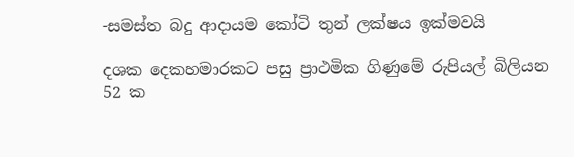-සමස්ත බදු ආදායම කෝටි තුන් ලක්ෂය ඉක්මවයි

දශක දෙකහමාරකට පසු ප්‍රාථමික ගිණුමේ රුපියල් බිලියන 52 ක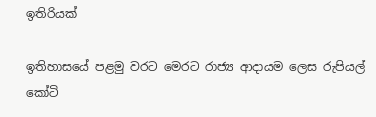ඉතිරියක්

ඉතිහාසයේ පළමු වරට මෙරට රාජ්‍ය ආදායම ලෙස රුපියල් කෝටි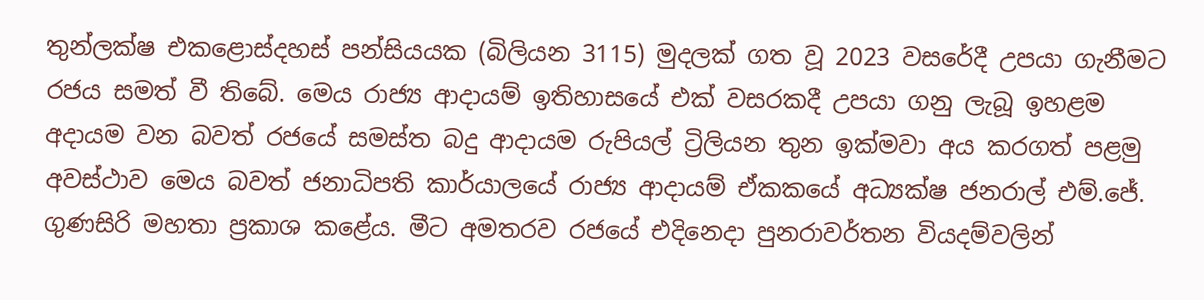තුන්ලක්ෂ එකළොස්දහස් පන්සියයක (බිලියන 3115) මුදලක් ගත වූ 2023 වසරේදී උපයා ගැනීමට රජය සමත් වී තිබේ. මෙය රාජ්‍ය ආදායම් ඉතිහාසයේ එක් වසරකදී උපයා ගනු ලැබූ ඉහළම අදායම වන බවත් රජයේ සමස්ත බදු ආදායම රුපියල් ට්‍රිලියන තුන ඉක්මවා අය කරගත් පළමු අවස්ථාව මෙය බවත් ජනාධිපති කාර්යාලයේ රාජ්‍ය ආදායම් ඒකකයේ අධ්‍යක්ෂ ජනරාල් එම්.ජේ. ගුණසිරි මහතා ප්‍රකාශ කළේය. මීට අමතරව රජයේ එදිනෙදා පුනරාවර්තන වියදම්වලින්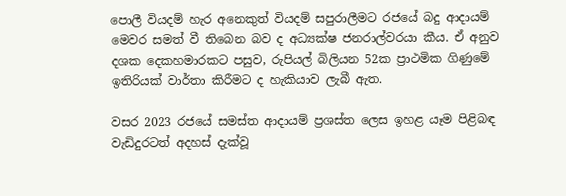පොලී වියදම් හැර අනෙකුත් වියදම් සපුරාලීමට රජයේ බදු ආදායම් මෙවර සමත් වී තිබෙන බව ද අධ්‍යක්ෂ ජනරාල්වරයා කීය. ඒ අනුව දශක දෙකහමාරකට පසුව, රුපියල් බිලියන 52ක ප්‍රාථමික ගිණුමේ ඉතිරියක් වාර්තා කිරීමට ද හැකියාව ලැබී ඇත.

වසර 2023 රජයේ සමස්ත ආදායම් ප්‍රශස්ත ලෙස ඉහළ යෑම පිළිබඳ වැඩිදුරටත් අදහස් දැක්වූ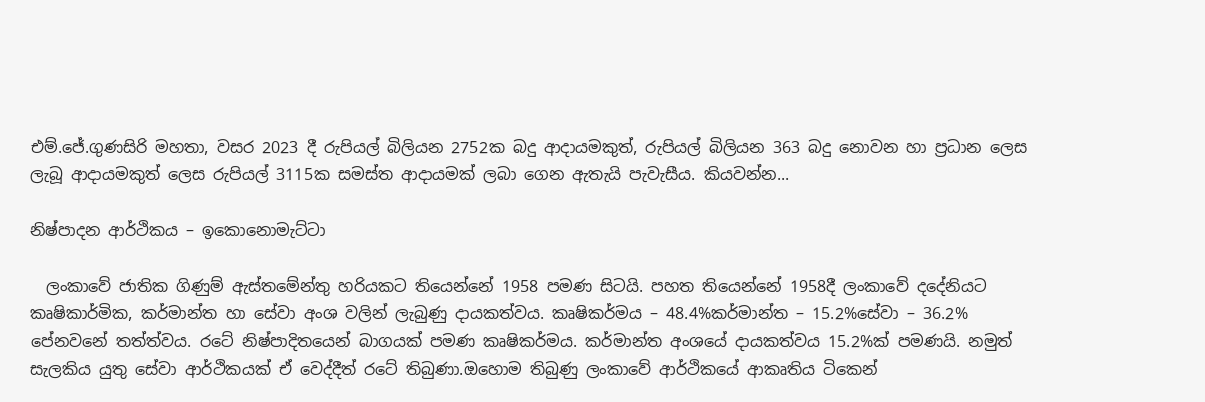එම්.ජේ.ගුණසිරි මහතා, වසර 2023 දී රුපියල් බිලියන 2752ක බදු ආදායමකුත්, රුපියල් බිලියන 363 බදු නොවන හා ප්‍රධාන ලෙස ලැබූ ආදායමකුත් ලෙස රුපියල් 3115ක සමස්ත ආදායමක් ලබා ගෙන ඇතැයි පැවැසීය. කියවන්න...

නිෂ්පාදන ආර්ථිකය – ඉකොනොමැට්ටා

  ලංකාවේ ජාතික ගිණුම් ඇස්තමේන්තු හරියකට තියෙන්නේ 1958 පමණ සිටයි. පහත තියෙන්නේ 1958දී ලංකාවේ දදේනියට කෘෂිකාර්මික, කර්මාන්ත හා සේවා අංශ වලින් ලැබුණු දායකත්වය. කෘෂිකර්මය – 48.4%කර්මාන්ත – 15.2%සේවා – 36.2% පේනවනේ තත්ත්වය. රටේ නිෂ්පාදිතයෙන් බාගයක් පමණ කෘෂිකර්මය. කර්මාන්ත අංශයේ දායකත්වය 15.2%ක් පමණයි. නමුත් සැලකිය යුතු සේවා ආර්ථිකයක් ඒ වෙද්දීත් රටේ තිබුණා.ඔහොම තිබුණු ලංකාවේ ආර්ථිකයේ ආකෘතිය ටිකෙන්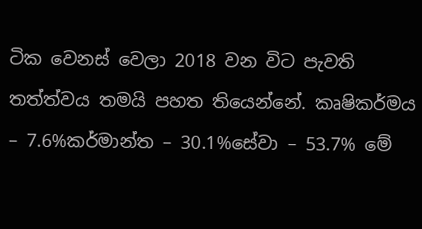ටික වෙනස් වෙලා 2018 වන විට පැවති තත්ත්වය තමයි පහත තියෙන්නේ. කෘෂිකර්මය – 7.6%කර්මාන්ත – 30.1%සේවා – 53.7% මේ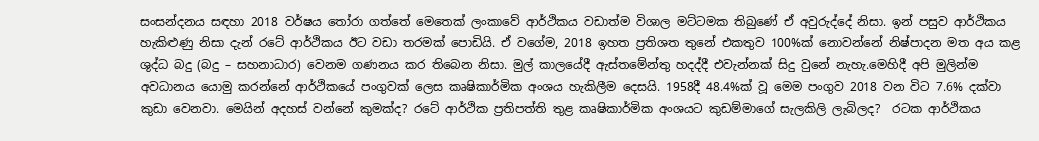සංසන්දනය සඳහා 2018 වර්ෂය තෝරා ගත්තේ මෙතෙක් ලංකාවේ ආර්ථිකය වඩාත්ම විශාල මට්ටමක තිබුණේ ඒ අවුරුද්දේ නිසා. ඉන් පසුව ආර්ථිකය හැකිළුණු නිසා දැන් රටේ ආර්ථිකය ඊට වඩා තරමක් පොඩියි. ඒ වගේම, 2018 ඉහත ප්‍රතිශත තුනේ එකතුව 100%ක් නොවන්නේ නිෂ්පාදන මත අය කළ ශුද්ධ බදු (බදු – සහනාධාර) වෙනම ගණනය කර තිබෙන නිසා. මුල් කාලයේදී ඇස්තමේන්තු හදද්දී එවැන්නක් සිදු වුනේ නැහැ.මෙහිදී අපි මුලින්ම අවධානය යොමු කරන්නේ ආර්ථිකයේ පංගුවක් ලෙස කෘෂිකාර්මික අංශය හැකිලීම දෙසයි. 1958දී 48.4%ක් වූ මෙම පංගුව 2018 වන විට 7.6% දක්වා කුඩා වෙනවා. මෙයින් අදහස් වන්නේ කුමක්ද? රටේ ආර්ථික ප්‍රතිපත්ති තුළ කෘෂිකාර්මික අංශයට කුඩම්මාගේ සැලකිලි ලැබිලද?  රටක ආර්ථිකය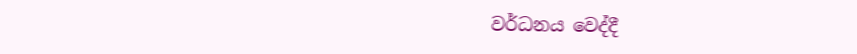වර්ධනය වෙද්දී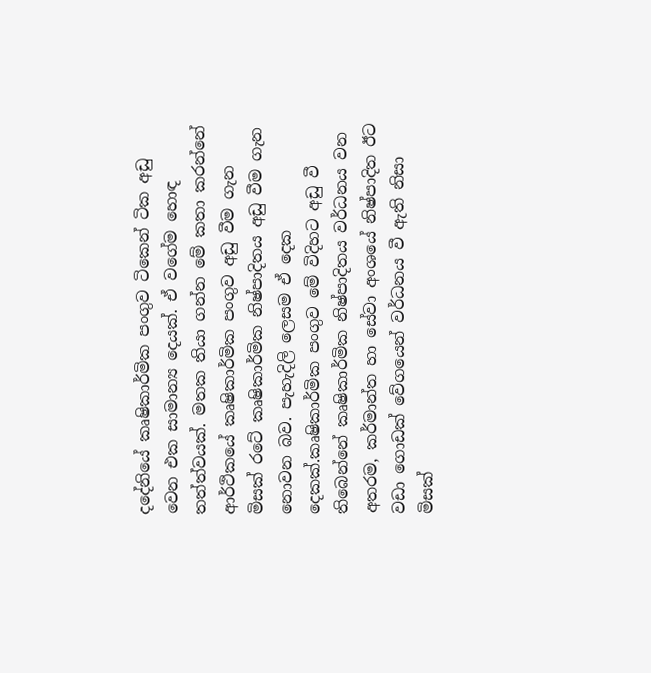දදේනියේ කෘෂිකාර්මික පංගුව ටිකෙන් ටික අඩු වෙන එක සාමාන්‍ය දෙයක්. ඒ වගේම හොඳ තත්ත්වයක්. මතක තියා ගන්න මේ කතා කරන්නේ ආර්ථිකයේ කෘෂිකාර්මික පංගුව අඩු වීම ගැන මිසක් රටේ කෘෂිකාර්මික නිෂ්පාදිතය අඩු වීම ගැන නොවන බව. පැහැදිලි ලෙසම ඒ දෙක දෙකක්.කෘෂිකාර්මික පංගුව මේ විදිහට අඩු වී තිබෙන්නේ කෘෂිකාර්මික නිෂ්පාදිතය වර්ධනය වන අතරම, කර්මාන්ත හා සේවා අංශයේ නිෂ්පාදිත ඊට වඩා ගොඩක් වේගයෙන් වර්ධනය වී ඇති නිසා මිසක්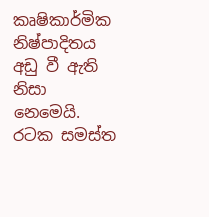කෘෂිකාර්මික නිෂ්පාදිතය අඩු වී ඇති නිසා නෙමෙයි.  රටක සමස්ත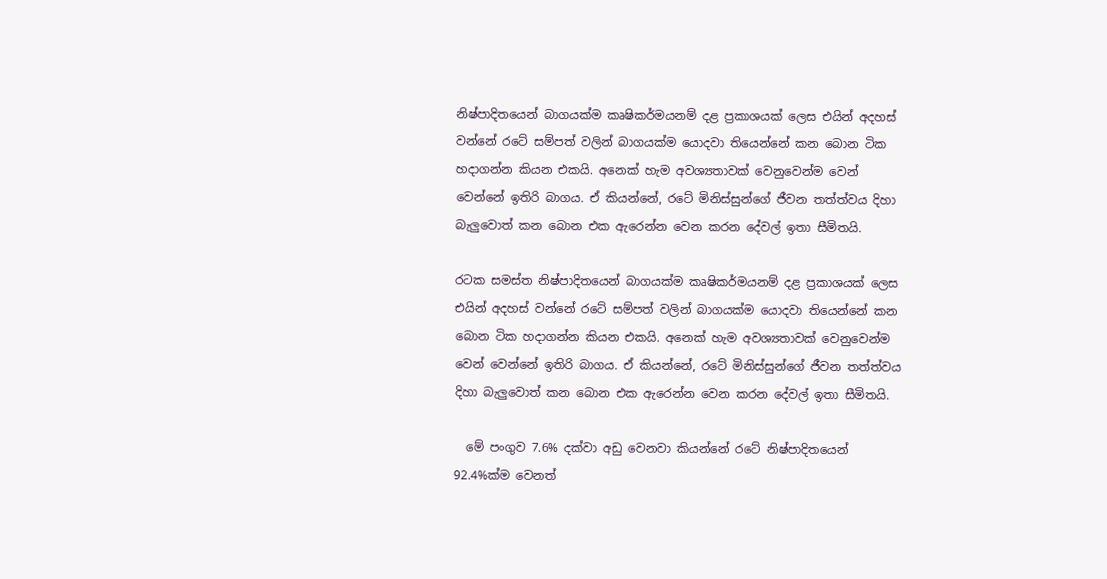නිෂ්පාදිතයෙන් බාගයක්ම කෘෂිකර්මයනම් දළ ප්‍රකාශයක් ලෙස එයින් අදහස් වන්නේ රටේ සම්පත් වලින් බාගයක්ම යොදවා තියෙන්නේ කන බොන ටික හදාගන්න කියන එකයි. අනෙක් හැම අවශ්‍යතාවක් වෙනුවෙන්ම වෙන් වෙන්නේ ඉතිරි බාගය. ඒ කියන්නේ, රටේ මිනිස්සුන්ගේ ජීවන තත්ත්වය දිහා බැලුවොත් කන බොන එක ඇරෙන්න වෙන කරන දේවල් ඉතා සීමිතයි.

රටක සමස්ත නිෂ්පාදිතයෙන් බාගයක්ම කෘෂිකර්මයනම් දළ ප්‍රකාශයක් ලෙස එයින් අදහස් වන්නේ රටේ සම්පත් වලින් බාගයක්ම යොදවා තියෙන්නේ කන බොන ටික හදාගන්න කියන එකයි. අනෙක් හැම අවශ්‍යතාවක් වෙනුවෙන්ම වෙන් වෙන්නේ ඉතිරි බාගය. ඒ කියන්නේ, රටේ මිනිස්සුන්ගේ ජීවන තත්ත්වය දිහා බැලුවොත් කන බොන එක ඇරෙන්න වෙන කරන දේවල් ඉතා සීමිතයි.

  මේ පංගුව 7.6% දක්වා අඩු වෙනවා කියන්නේ රටේ නිෂ්පාදිතයෙන් 92.4%ක්ම වෙනත්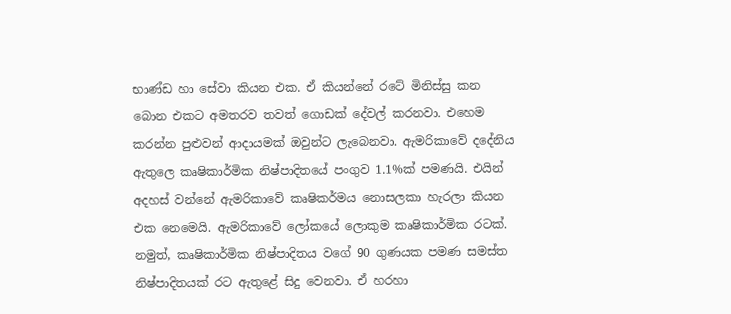භාණ්ඩ හා සේවා කියන එක. ඒ කියන්නේ රටේ මිනිස්සු කන බොන එකට අමතරව තවත් ගොඩක් දේවල් කරනවා. එහෙම කරන්න පුළුවන් ආදායමක් ඔවුන්ට ලැබෙනවා. ඇමරිකාවේ දදේනිය ඇතුලෙ කෘෂිකාර්මික නිෂ්පාදිතයේ පංගුව 1.1%ක් පමණයි. එයින් අදහස් වන්නේ ඇමරිකාවේ කෘෂිකර්මය නොසලකා හැරලා කියන එක නෙමෙයි. ඇමරිකාවේ ලෝකයේ ලොකුම කෘෂිකාර්මික රටක්. නමුත්, කෘෂිකාර්මික නිෂ්පාදිතය වගේ 90 ගුණයක පමණ සමස්ත නිෂ්පාදිතයක් රට ඇතුළේ සිදු වෙනවා. ඒ හරහා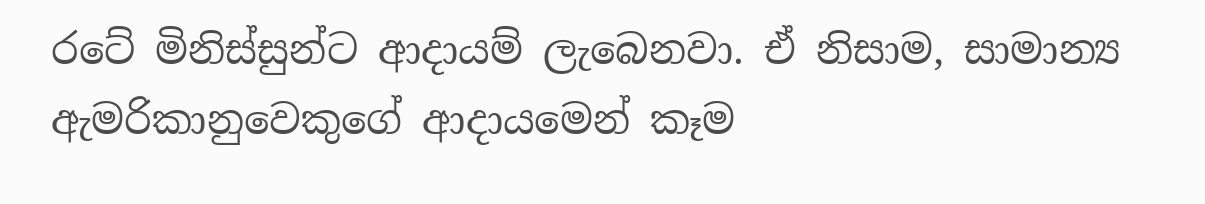රටේ මිනිස්සුන්ට ආදායම් ලැබෙනවා. ඒ නිසාම, සාමාන්‍ය ඇමරිකානුවෙකුගේ ආදායමෙන් කෑම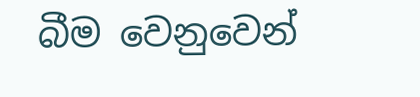බීම වෙනුවෙන්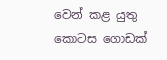වෙන් කළ යුතු කොටස ගොඩක්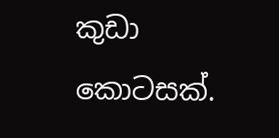කුඩා කොටසක්.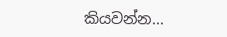කියවන්න...